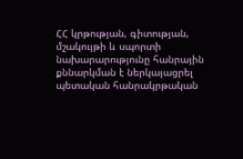ՀՀ կրթության, գիտության, մշակույթի և սպորտի նախարարությունը հանրային քննարկման է ներկայացրել պետական հանրակրթական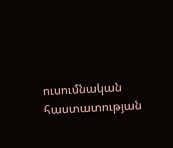ուսումնական հաստատության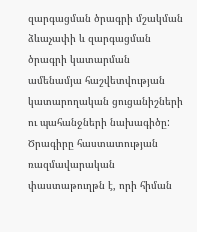զարգացման ծրագրի մշակման ձևաչափի և զարգացման ծրագրի կատարման ամենամյա հաշվետվության կատարողական ցուցանիշների ու պահանջների նախագիծը: Ծրագիրը հաստատության ռազմավարական փաստաթուղթն է, որի հիման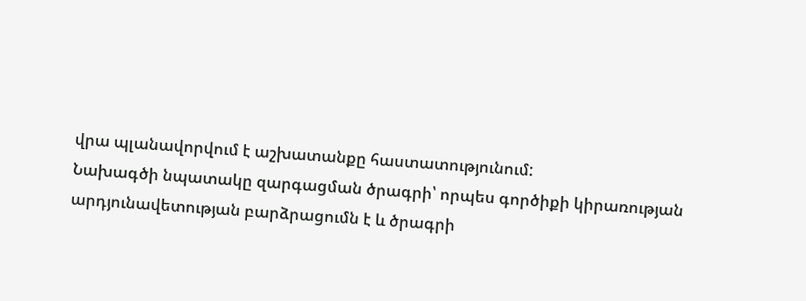վրա պլանավորվում է աշխատանքը հաստատությունում:
Նախագծի նպատակը զարգացման ծրագրի՝ որպես գործիքի կիրառության արդյունավետության բարձրացումն է և ծրագրի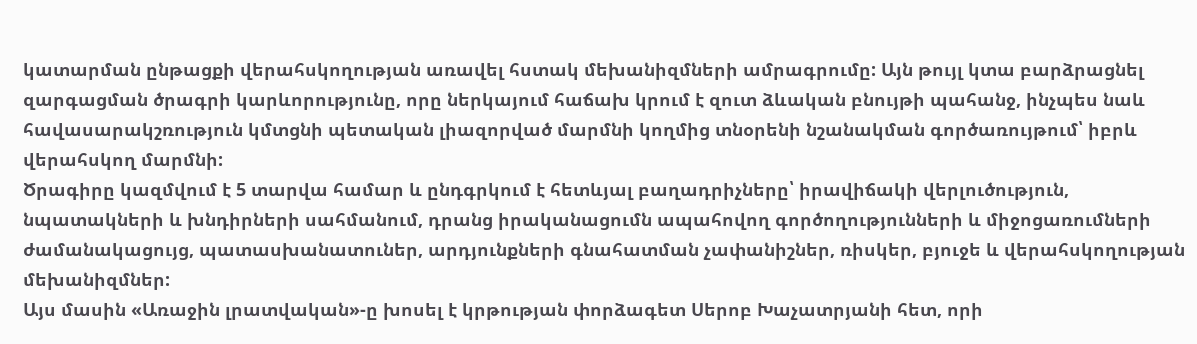կատարման ընթացքի վերահսկողության առավել հստակ մեխանիզմների ամրագրումը: Այն թույլ կտա բարձրացնել զարգացման ծրագրի կարևորությունը, որը ներկայում հաճախ կրում է զուտ ձևական բնույթի պահանջ, ինչպես նաև հավասարակշռություն կմտցնի պետական լիազորված մարմնի կողմից տնօրենի նշանակման գործառույթում՝ իբրև վերահսկող մարմնի:
Ծրագիրը կազմվում է 5 տարվա համար և ընդգրկում է հետևյալ բաղադրիչները՝ իրավիճակի վերլուծություն, նպատակների և խնդիրների սահմանում, դրանց իրականացումն ապահովող գործողությունների և միջոցառումների ժամանակացույց, պատասխանատուներ, արդյունքների գնահատման չափանիշներ, ռիսկեր, բյուջե և վերահսկողության մեխանիզմներ:
Այս մասին «Առաջին լրատվական»-ը խոսել է կրթության փորձագետ Սերոբ Խաչատրյանի հետ, որի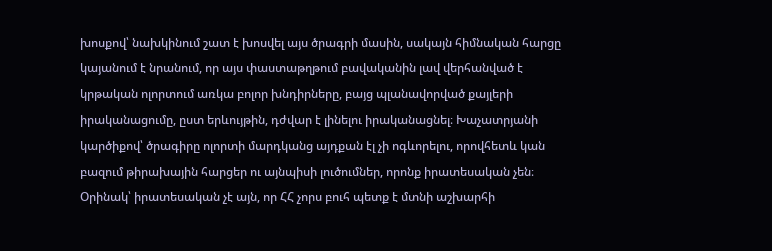խոսքով՝ նախկինում շատ է խոսվել այս ծրագրի մասին, սակայն հիմնական հարցը կայանում է նրանում, որ այս փաստաթղթում բավականին լավ վերհանված է կրթական ոլորտում առկա բոլոր խնդիրները, բայց պլանավորված քայլերի իրականացումը, ըստ երևույթին, դժվար է լինելու իրականացնել։ Խաչատրյանի կարծիքով՝ ծրագիրը ոլորտի մարդկանց այդքան էլ չի ոգևորելու, որովհետև կան բազում թիրախային հարցեր ու այնպիսի լուծումներ, որոնք իրատեսական չեն։ Օրինակ՝ իրատեսական չէ այն, որ ՀՀ չորս բուհ պետք է մտնի աշխարհի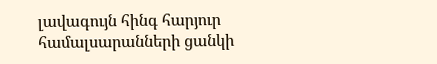լավագույն հինգ հարյուր համալսարանների ցանկի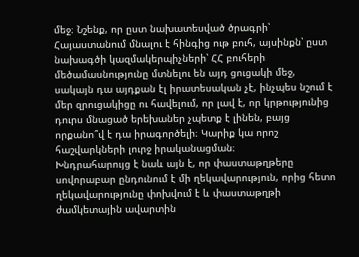մեջ։ Նշենք, որ ըստ նախատեսված ծրագրի՝ Հայաստանում մնալու է հինգից ութ բուհ, այսինքն՝ ըստ նախագծի կազմակերպիչների՝ ՀՀ բուհերի մեծամասնությունը մտնելու են այդ ցուցակի մեջ, սակայն դա այդքան էլ իրատեսական չէ, ինչպես նշում է մեր զրուցակիցը ու հավելում, որ լավ է, որ կրթությունից դուրս մնացած երեխաներ չպետք է լինեն, բայց որքանո՞վ է դա իրագործելի։ Կարիք կա որոշ հաշվարկների լուրջ իրականացման։
Խնդրահարույց է նաև այն է, որ փաստաթղթերը սովորաբար ընդունում է մի ղեկավարություն, որից հետո ղեկավարությունը փոխվում է և փաստաթղթի ժամկետային ավարտին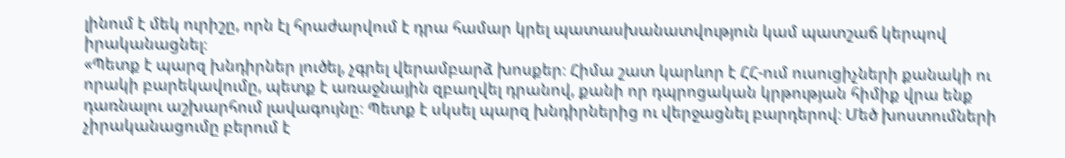լինում է մեկ ուրիշը, որն էլ հրաժարվում է դրա համար կրել պատասխանատվություն կամ պատշաճ կերպով իրականացնել։
«Պետք է պարզ խնդիրներ լուծել, չգրել վերամբարձ խոսքեր։ Հիմա շատ կարևոր է ՀՀ-ում ուսուցիչների քանակի ու որակի բարեկավումը, պետք է առաջնային զբաղվել դրանով, քանի որ դպրոցական կրթության հիմիք վրա ենք դառնալու աշխարհում լավագույնը։ Պետք է սկսել պարզ խնդիրներից ու վերջացնել բարդերով։ Մեծ խոստումների չիրականացումը բերում է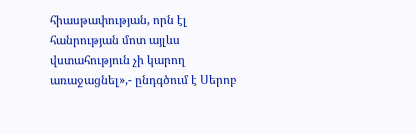հիասթափության, որն էլ հանրության մոտ այլևս վստահություն չի կարող առաջացնել»,- ընդգծում է Սերոբ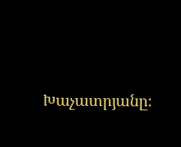Խաչատրյանը։